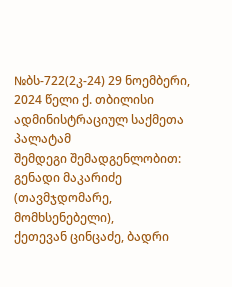№ბს-722(2კ-24) 29 ნოემბერი, 2024 წელი ქ. თბილისი
ადმინისტრაციულ საქმეთა პალატამ
შემდეგი შემადგენლობით:
გენადი მაკარიძე (თავმჯდომარე, მომხსენებელი),
ქეთევან ცინცაძე, ბადრი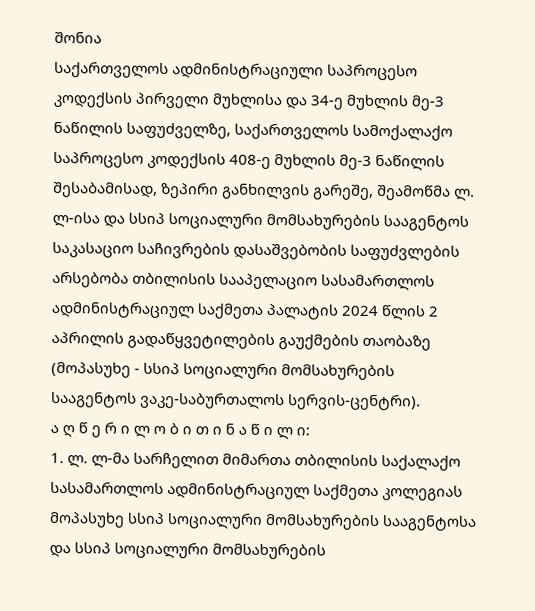შონია
საქართველოს ადმინისტრაციული საპროცესო კოდექსის პირველი მუხლისა და 34-ე მუხლის მე-3 ნაწილის საფუძველზე, საქართველოს სამოქალაქო საპროცესო კოდექსის 408-ე მუხლის მე-3 ნაწილის შესაბამისად, ზეპირი განხილვის გარეშე, შეამოწმა ლ. ლ-ისა და სსიპ სოციალური მომსახურების სააგენტოს საკასაციო საჩივრების დასაშვებობის საფუძვლების არსებობა თბილისის სააპელაციო სასამართლოს ადმინისტრაციულ საქმეთა პალატის 2024 წლის 2 აპრილის გადაწყვეტილების გაუქმების თაობაზე (მოპასუხე - სსიპ სოციალური მომსახურების სააგენტოს ვაკე-საბურთალოს სერვის-ცენტრი).
ა ღ წ ე რ ი ლ ო ბ ი თ ი ნ ა წ ი ლ ი:
1. ლ. ლ-მა სარჩელით მიმართა თბილისის საქალაქო სასამართლოს ადმინისტრაციულ საქმეთა კოლეგიას მოპასუხე სსიპ სოციალური მომსახურების სააგენტოსა და სსიპ სოციალური მომსახურების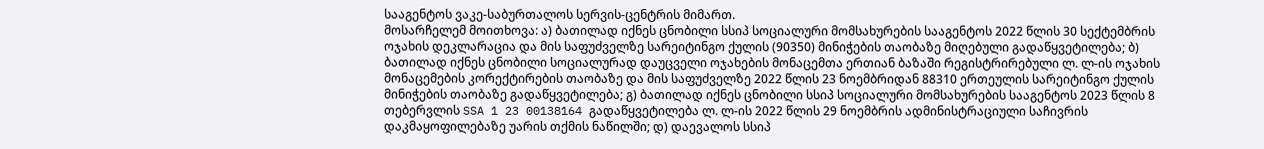სააგენტოს ვაკე-საბურთალოს სერვის-ცენტრის მიმართ.
მოსარჩელემ მოითხოვა: ა) ბათილად იქნეს ცნობილი სსიპ სოციალური მომსახურების სააგენტოს 2022 წლის 30 სექტემბრის ოჯახის დეკლარაცია და მის საფუძველზე სარეიტინგო ქულის (90350) მინიჭების თაობაზე მიღებული გადაწყვეტილება; ბ) ბათილად იქნეს ცნობილი სოციალურად დაუცველი ოჯახების მონაცემთა ერთიან ბაზაში რეგისტრირებული ლ. ლ-ის ოჯახის მონაცემების კორექტირების თაობაზე და მის საფუძველზე 2022 წლის 23 ნოემბრიდან 88310 ერთეულის სარეიტინგო ქულის მინიჭების თაობაზე გადაწყვეტილება; გ) ბათილად იქნეს ცნობილი სსიპ სოციალური მომსახურების სააგენტოს 2023 წლის 8 თებერვლის SSA 1 23 00138164 გადაწყვეტილება ლ. ლ-ის 2022 წლის 29 ნოემბრის ადმინისტრაციული საჩივრის დაკმაყოფილებაზე უარის თქმის ნაწილში; დ) დაევალოს სსიპ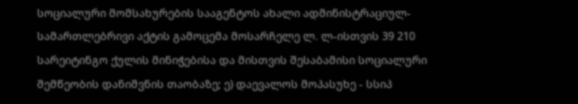სოციალური მომსახურების სააგენტოს ახალი ადმინისტრაციულ-სამართლებრივი აქტის გამოცემა მოსარჩელე ლ. ლ-ისთვის 39 210 სარეიტინგო ქულის მინიჭებისა და მისთვის შესაბამისი სოციალური შემწეობის დანიშვნის თაობაზე; ე) დაევალოს მოპასუხე - სსიპ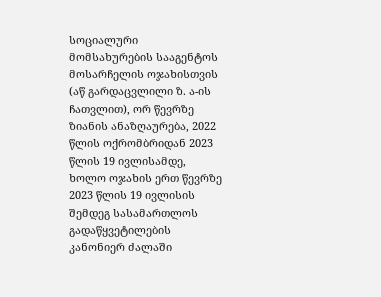სოციალური მომსახურების სააგენტოს მოსარჩელის ოჯახისთვის (აწ გარდაცვლილი ზ. ა-ის ჩათვლით), ორ წევრზე ზიანის ანაზღაურება, 2022 წლის ოქრომბრიდან 2023 წლის 19 ივლისამდე, ხოლო ოჯახის ერთ წევრზე 2023 წლის 19 ივლისის შემდეგ სასამართლოს გადაწყვეტილების კანონიერ ძალაში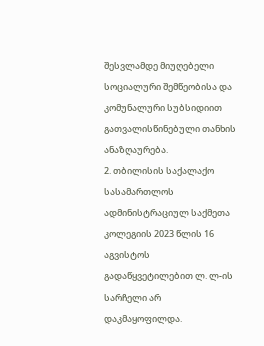შესვლამდე მიუღებელი სოციალური შემწეობისა და კომუნალური სუბსიდიით გათვალისწინებული თანხის ანაზღაურება.
2. თბილისის საქალაქო სასამართლოს ადმინისტრაციულ საქმეთა კოლეგიის 2023 წლის 16 აგვისტოს გადაწყვეტილებით ლ. ლ-ის სარჩელი არ დაკმაყოფილდა.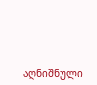აღნიშნული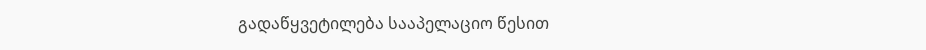გადაწყვეტილება სააპელაციო წესით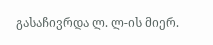გასაჩივრდა ლ. ლ-ის მიერ.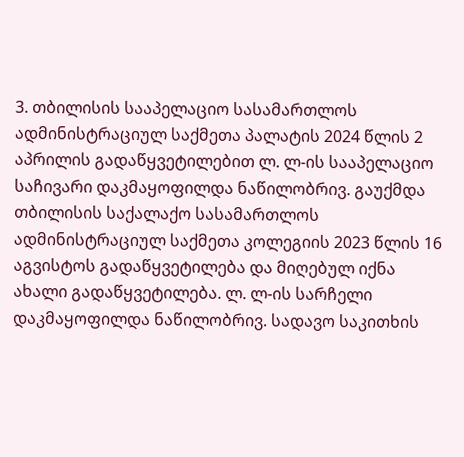3. თბილისის სააპელაციო სასამართლოს ადმინისტრაციულ საქმეთა პალატის 2024 წლის 2 აპრილის გადაწყვეტილებით ლ. ლ-ის სააპელაციო საჩივარი დაკმაყოფილდა ნაწილობრივ. გაუქმდა თბილისის საქალაქო სასამართლოს ადმინისტრაციულ საქმეთა კოლეგიის 2023 წლის 16 აგვისტოს გადაწყვეტილება და მიღებულ იქნა ახალი გადაწყვეტილება. ლ. ლ-ის სარჩელი დაკმაყოფილდა ნაწილობრივ. სადავო საკითხის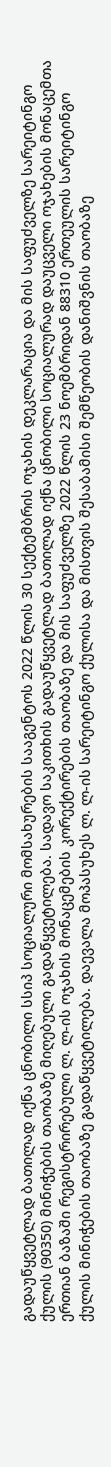გადაუწყვეტლად ბათილად იქნა ცნობილი სსიპ სოციალური მომსახურების სააგენტოს 2022 წლის 30 სექტემბრის ოჯახის დეკლარაცია და მის საფუძველზე სარეიტინგო ქულის (90350) მინიჭების თაობაზე მიღებული გადაწყვეტილება. სადავო საკითხის გადაუწყვეტლად ბათილად იქნა ცნობილი სოციალურად დაუცველი ოჯახების მონაცემთა ერთიან ბაზაში რეგისტრირებული ლ. ლ-ის ოჯახის მონაცემების კორექტირების თაობაზე და მის საფუძველზე 2022 წლის 23 ნოემბრიდან 88310 ერთეულის სარეიტინგო ქულის მინიჭების თაობაზე გადაწყვეტილება. დაევალა მოპასუხეს ლ. ლ-ის სარეიტინგო ქულისა და მისთვის შესაბამისი შემწეობის დანიშვნის თაობაზე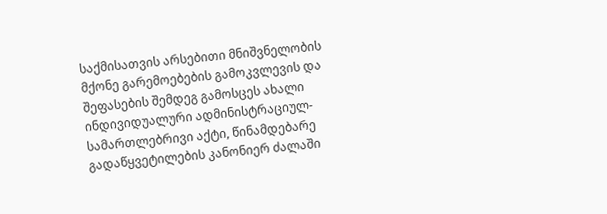საქმისათვის არსებითი მნიშვნელობის მქონე გარემოებების გამოკვლევის და შეფასების შემდეგ გამოსცეს ახალი ინდივიდუალური ადმინისტრაციულ-სამართლებრივი აქტი, წინამდებარე გადაწყვეტილების კანონიერ ძალაში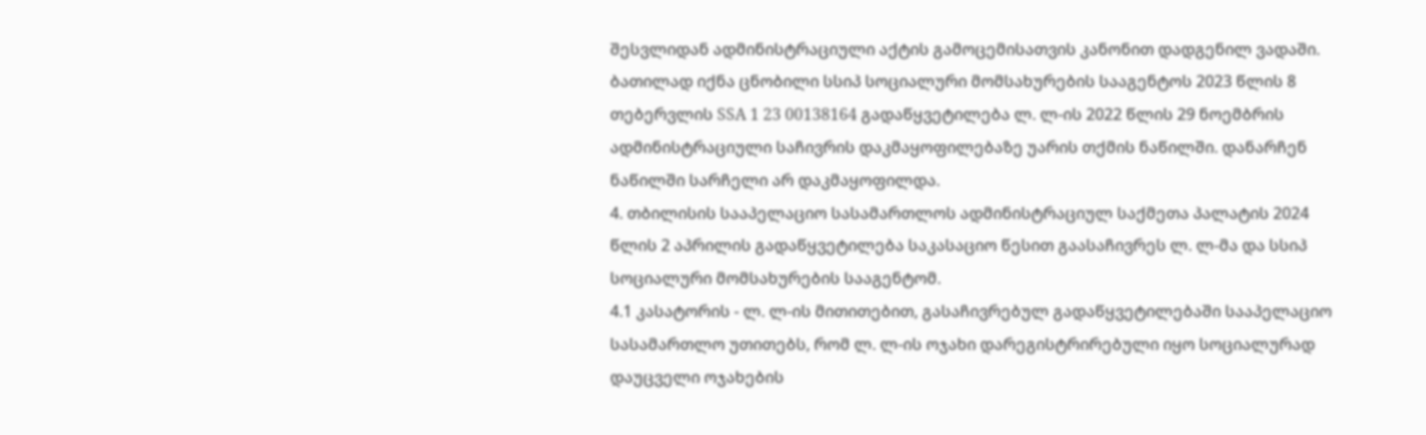შესვლიდან ადმინისტრაციული აქტის გამოცემისათვის კანონით დადგენილ ვადაში. ბათილად იქნა ცნობილი სსიპ სოციალური მომსახურების სააგენტოს 2023 წლის 8 თებერვლის SSA 1 23 00138164 გადაწყვეტილება ლ. ლ-ის 2022 წლის 29 ნოემბრის ადმინისტრაციული საჩივრის დაკმაყოფილებაზე უარის თქმის ნაწილში. დანარჩენ ნაწილში სარჩელი არ დაკმაყოფილდა.
4. თბილისის სააპელაციო სასამართლოს ადმინისტრაციულ საქმეთა პალატის 2024 წლის 2 აპრილის გადაწყვეტილება საკასაციო წესით გაასაჩივრეს ლ. ლ-მა და სსიპ სოციალური მომსახურების სააგენტომ.
4.1 კასატორის - ლ. ლ-ის მითითებით, გასაჩივრებულ გადაწყვეტილებაში სააპელაციო სასამართლო უთითებს, რომ ლ. ლ-ის ოჯახი დარეგისტრირებული იყო სოციალურად დაუცველი ოჯახების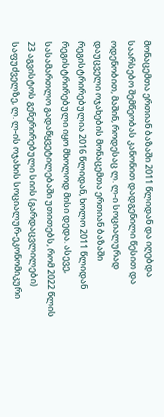მონაცემთა ერთიან ბაზაში 2011 წლიდან და იღებდა საარსებო შემწეობას კანონით დადგენილი წესით და ოდენობით, მაშინ, როდესაც ლ. ლ-ი სოციალურად დაუცველი ოჯახების მონაცემთა ერთიან ბაზაში რეგისტრირებულია 2016 წლიდან, ხოლო 2011 წლიდან რეგისტრირებული იყო მხოლოდ მისი დედა. ასევე, სასამართლო გადაწყვეტილებაში უთითებს, რომ 2022 წლის 23 აგვისტოს გენერირებული სიის (გარდაცვლილები) საფუძველზე, ლ. ლ-ის ოჯახის სოციალურ-ეკონომიკური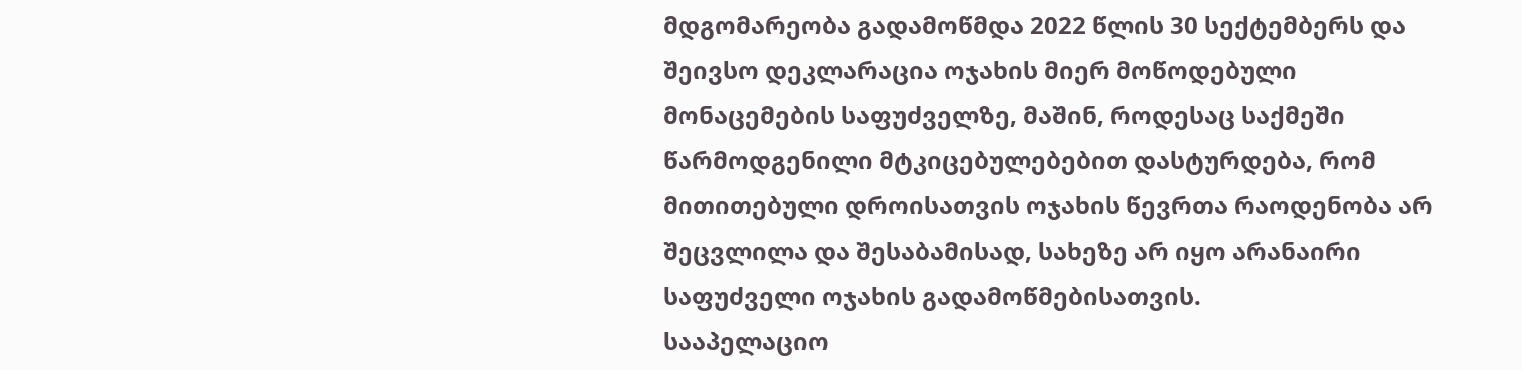მდგომარეობა გადამოწმდა 2022 წლის 30 სექტემბერს და შეივსო დეკლარაცია ოჯახის მიერ მოწოდებული მონაცემების საფუძველზე, მაშინ, როდესაც საქმეში წარმოდგენილი მტკიცებულებებით დასტურდება, რომ მითითებული დროისათვის ოჯახის წევრთა რაოდენობა არ შეცვლილა და შესაბამისად, სახეზე არ იყო არანაირი საფუძველი ოჯახის გადამოწმებისათვის.
სააპელაციო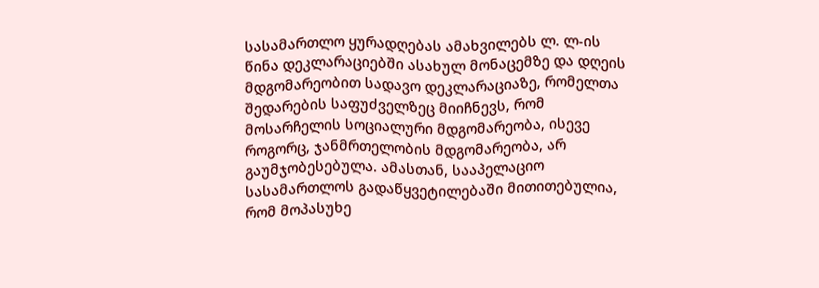სასამართლო ყურადღებას ამახვილებს ლ. ლ-ის წინა დეკლარაციებში ასახულ მონაცემზე და დღეის მდგომარეობით სადავო დეკლარაციაზე, რომელთა შედარების საფუძველზეც მიიჩნევს, რომ მოსარჩელის სოციალური მდგომარეობა, ისევე როგორც, ჯანმრთელობის მდგომარეობა, არ გაუმჯობესებულა. ამასთან, სააპელაციო სასამართლოს გადაწყვეტილებაში მითითებულია, რომ მოპასუხე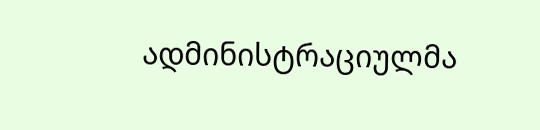ადმინისტრაციულმა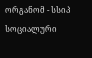ორგანომ - სსიპ სოციალური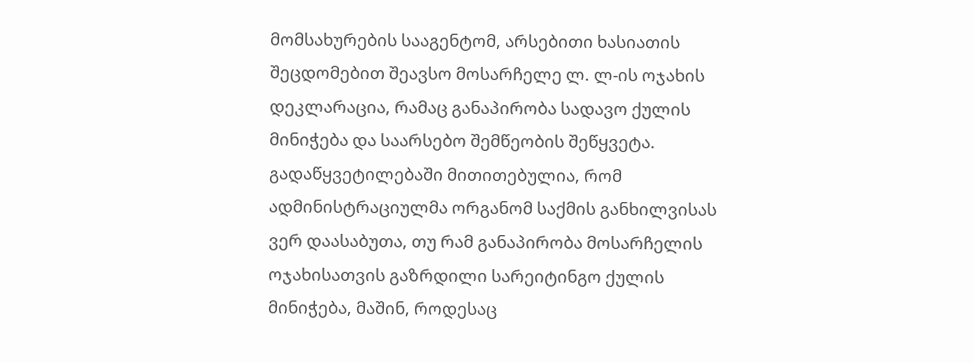მომსახურების სააგენტომ, არსებითი ხასიათის შეცდომებით შეავსო მოსარჩელე ლ. ლ-ის ოჯახის დეკლარაცია, რამაც განაპირობა სადავო ქულის მინიჭება და საარსებო შემწეობის შეწყვეტა. გადაწყვეტილებაში მითითებულია, რომ ადმინისტრაციულმა ორგანომ საქმის განხილვისას ვერ დაასაბუთა, თუ რამ განაპირობა მოსარჩელის ოჯახისათვის გაზრდილი სარეიტინგო ქულის მინიჭება, მაშინ, როდესაც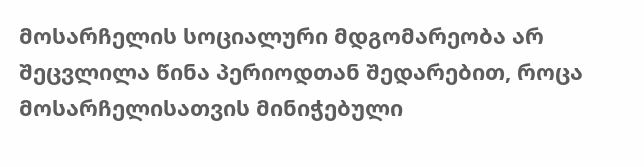მოსარჩელის სოციალური მდგომარეობა არ შეცვლილა წინა პერიოდთან შედარებით, როცა მოსარჩელისათვის მინიჭებული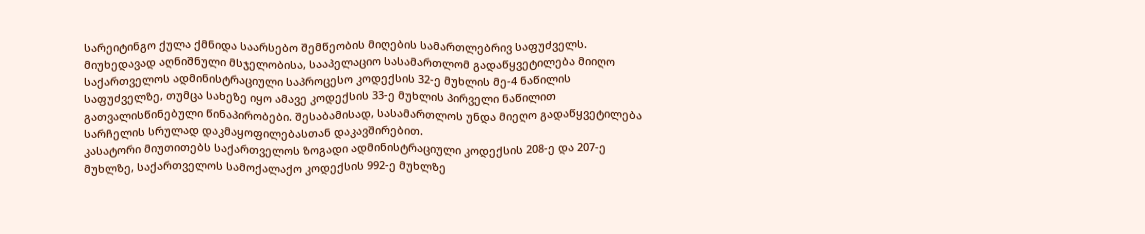სარეიტინგო ქულა ქმნიდა საარსებო შემწეობის მიღების სამართლებრივ საფუძველს. მიუხედავად აღნიშნული მსჯელობისა, სააპელაციო სასამართლომ გადაწყვეტილება მიიღო საქართველოს ადმინისტრაციული საპროცესო კოდექსის 32-ე მუხლის მე-4 ნაწილის საფუძველზე, თუმცა სახეზე იყო ამავე კოდექსის 33-ე მუხლის პირველი ნაწილით გათვალისწინებული წინაპირობები. შესაბამისად, სასამართლოს უნდა მიეღო გადაწყვეტილება სარჩელის სრულად დაკმაყოფილებასთან დაკავშირებით.
კასატორი მიუთითებს საქართველოს ზოგადი ადმინისტრაციული კოდექსის 208-ე და 207-ე მუხლზე, საქართველოს სამოქალაქო კოდექსის 992-ე მუხლზე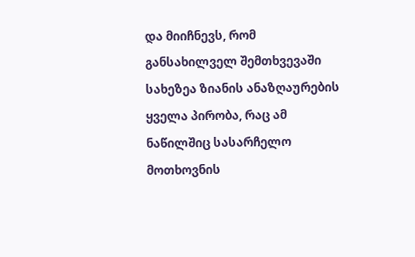და მიიჩნევს, რომ განსახილველ შემთხვევაში სახეზეა ზიანის ანაზღაურების ყველა პირობა, რაც ამ ნაწილშიც სასარჩელო მოთხოვნის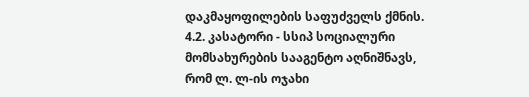დაკმაყოფილების საფუძველს ქმნის.
4.2. კასატორი - სსიპ სოციალური მომსახურების სააგენტო აღნიშნავს, რომ ლ. ლ-ის ოჯახი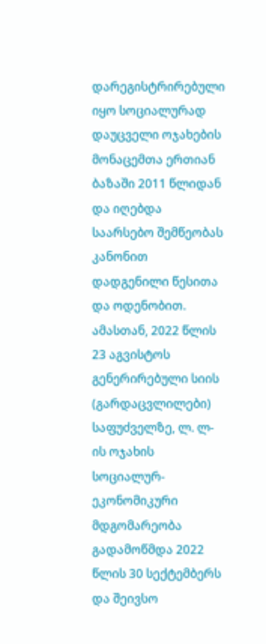დარეგისტრირებული იყო სოციალურად დაუცველი ოჯახების მონაცემთა ერთიან ბაზაში 2011 წლიდან და იღებდა საარსებო შემწეობას კანონით დადგენილი წესითა და ოდენობით. ამასთან, 2022 წლის 23 აგვისტოს გენერირებული სიის (გარდაცვლილები) საფუძველზე, ლ. ლ-ის ოჯახის სოციალურ-ეკონომიკური მდგომარეობა გადამოწმდა 2022 წლის 30 სექტემბერს და შეივსო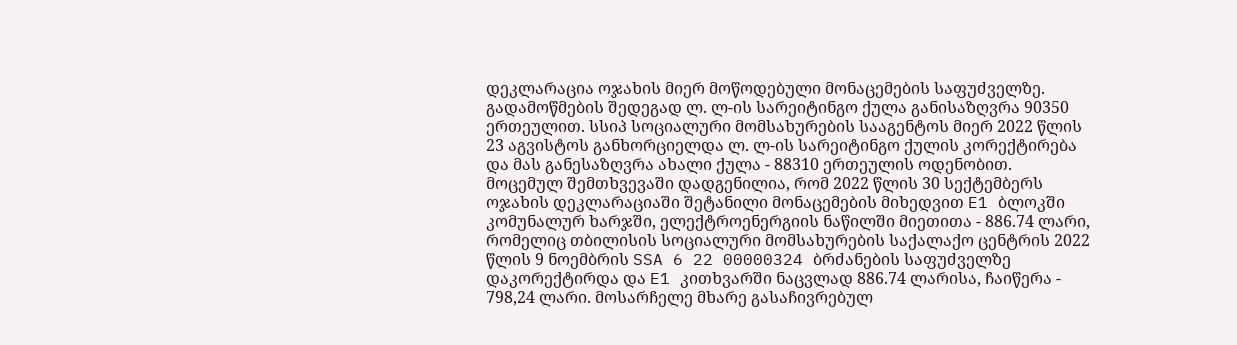დეკლარაცია ოჯახის მიერ მოწოდებული მონაცემების საფუძველზე. გადამოწმების შედეგად ლ. ლ-ის სარეიტინგო ქულა განისაზღვრა 90350 ერთეულით. სსიპ სოციალური მომსახურების სააგენტოს მიერ 2022 წლის 23 აგვისტოს განხორციელდა ლ. ლ-ის სარეიტინგო ქულის კორექტირება და მას განესაზღვრა ახალი ქულა - 88310 ერთეულის ოდენობით.
მოცემულ შემთხვევაში დადგენილია, რომ 2022 წლის 30 სექტემბერს ოჯახის დეკლარაციაში შეტანილი მონაცემების მიხედვით E1 ბლოკში კომუნალურ ხარჯში, ელექტროენერგიის ნაწილში მიეთითა - 886.74 ლარი, რომელიც თბილისის სოციალური მომსახურების საქალაქო ცენტრის 2022 წლის 9 ნოემბრის SSA 6 22 00000324 ბრძანების საფუძველზე დაკორექტირდა და E1 კითხვარში ნაცვლად 886.74 ლარისა, ჩაიწერა - 798,24 ლარი. მოსარჩელე მხარე გასაჩივრებულ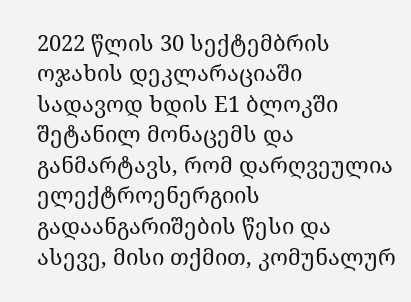2022 წლის 30 სექტემბრის ოჯახის დეკლარაციაში სადავოდ ხდის E1 ბლოკში შეტანილ მონაცემს და განმარტავს, რომ დარღვეულია ელექტროენერგიის გადაანგარიშების წესი და ასევე, მისი თქმით, კომუნალურ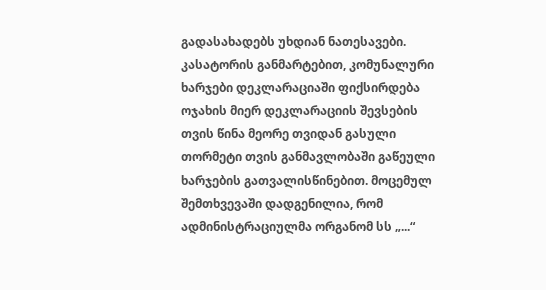გადასახადებს უხდიან ნათესავები.
კასატორის განმარტებით, კომუნალური ხარჯები დეკლარაციაში ფიქსირდება ოჯახის მიერ დეკლარაციის შევსების თვის წინა მეორე თვიდან გასული თორმეტი თვის განმავლობაში გაწეული ხარჯების გათვალისწინებით. მოცემულ შემთხვევაში დადგენილია, რომ ადმინისტრაციულმა ორგანომ სს „...“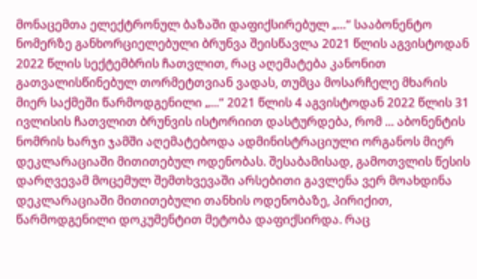მონაცემთა ელექტრონულ ბაზაში დაფიქსირებულ „...“ სააბონენტო ნომერზე განხორციელებული ბრუნვა შეისწავლა 2021 წლის აგვისტოდან 2022 წლის სექტემბრის ჩათვლით, რაც აღემატება კანონით გათვალისწინებულ თორმეტთვიან ვადას, თუმცა მოსარჩელე მხარის მიერ საქმეში წარმოდგენილი „...“ 2021 წლის 4 აგვისტოდან 2022 წლის 31 ივლისის ჩათვლით ბრუნვის ისტორიით დასტურდება, რომ ... აბონენტის ნომრის ხარჯი ჯამში აღემატებოდა ადმინისტრაციული ორგანოს მიერ დეკლარაციაში მითითებულ ოდენობას. შესაბამისად, გამოთვლის წესის დარღვევამ მოცემულ შემთხვევაში არსებითი გავლენა ვერ მოახდინა დეკლარაციაში მითითებული თანხის ოდენობაზე, პირიქით, წარმოდგენილი დოკუმენტით მეტობა დაფიქსირდა. რაც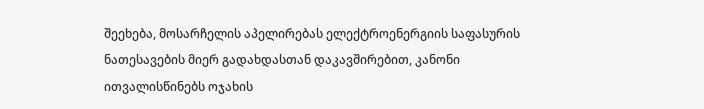შეეხება, მოსარჩელის აპელირებას ელექტროენერგიის საფასურის ნათესავების მიერ გადახდასთან დაკავშირებით, კანონი ითვალისწინებს ოჯახის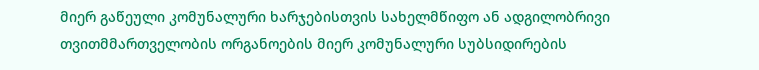მიერ გაწეული კომუნალური ხარჯებისთვის სახელმწიფო ან ადგილობრივი თვითმმართველობის ორგანოების მიერ კომუნალური სუბსიდირების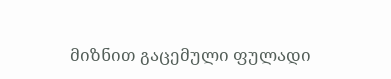მიზნით გაცემული ფულადი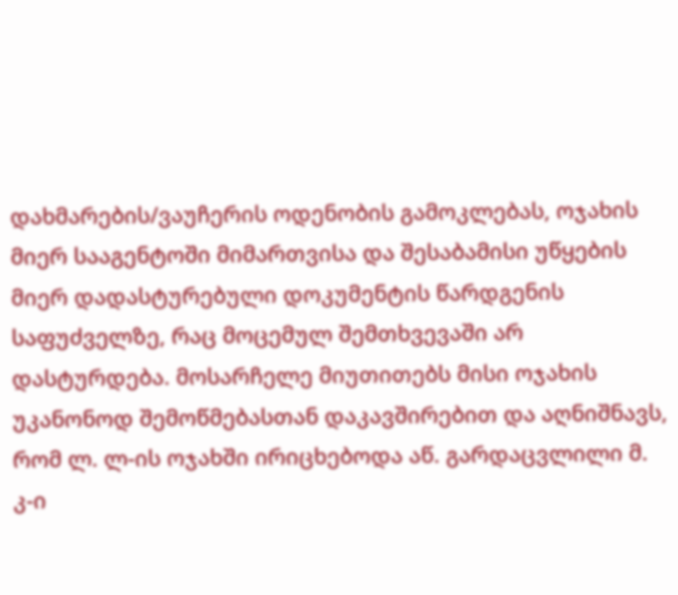დახმარების/ვაუჩერის ოდენობის გამოკლებას, ოჯახის მიერ სააგენტოში მიმართვისა და შესაბამისი უწყების მიერ დადასტურებული დოკუმენტის წარდგენის საფუძველზე, რაც მოცემულ შემთხვევაში არ დასტურდება. მოსარჩელე მიუთითებს მისი ოჯახის უკანონოდ შემოწმებასთან დაკავშირებით და აღნიშნავს, რომ ლ. ლ-ის ოჯახში ირიცხებოდა აწ. გარდაცვლილი მ. კ-ი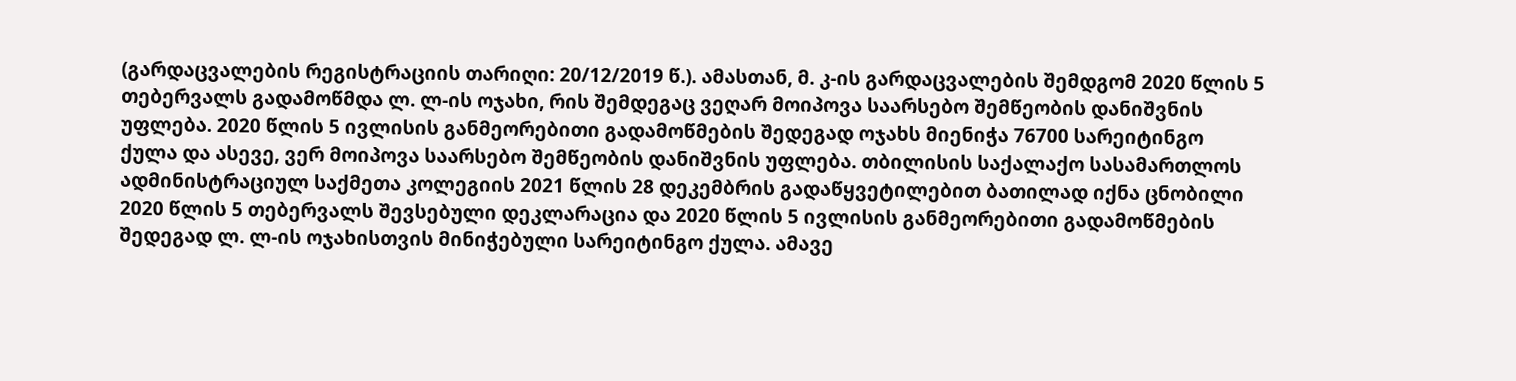(გარდაცვალების რეგისტრაციის თარიღი: 20/12/2019 წ.). ამასთან, მ. კ-ის გარდაცვალების შემდგომ 2020 წლის 5 თებერვალს გადამოწმდა ლ. ლ-ის ოჯახი, რის შემდეგაც ვეღარ მოიპოვა საარსებო შემწეობის დანიშვნის უფლება. 2020 წლის 5 ივლისის განმეორებითი გადამოწმების შედეგად ოჯახს მიენიჭა 76700 სარეიტინგო ქულა და ასევე, ვერ მოიპოვა საარსებო შემწეობის დანიშვნის უფლება. თბილისის საქალაქო სასამართლოს ადმინისტრაციულ საქმეთა კოლეგიის 2021 წლის 28 დეკემბრის გადაწყვეტილებით ბათილად იქნა ცნობილი 2020 წლის 5 თებერვალს შევსებული დეკლარაცია და 2020 წლის 5 ივლისის განმეორებითი გადამოწმების შედეგად ლ. ლ-ის ოჯახისთვის მინიჭებული სარეიტინგო ქულა. ამავე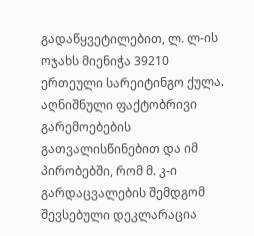გადაწყვეტილებით, ლ. ლ-ის ოჯახს მიენიჭა 39210 ერთეული სარეიტინგო ქულა. აღნიშნული ფაქტობრივი გარემოებების გათვალისწინებით და იმ პირობებში, რომ მ. კ-ი გარდაცვალების შემდგომ შევსებული დეკლარაცია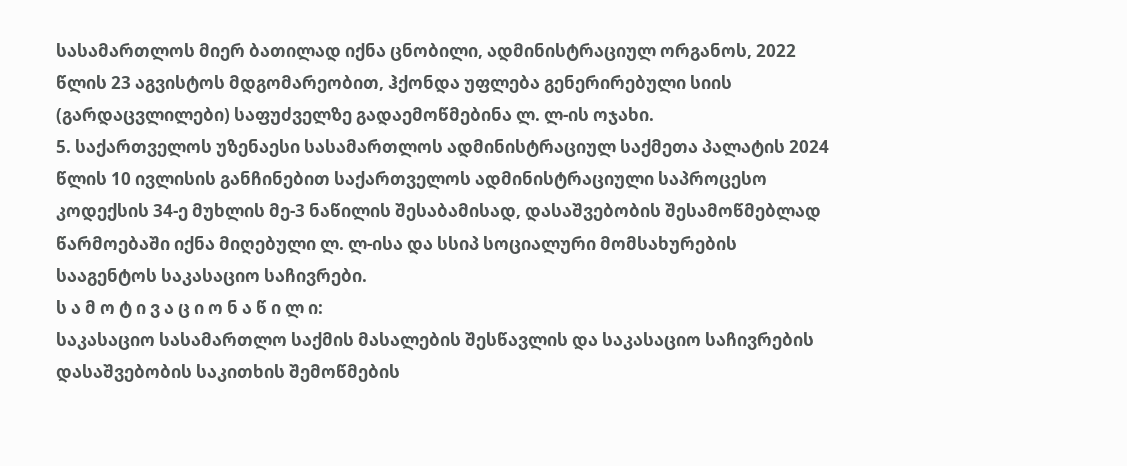სასამართლოს მიერ ბათილად იქნა ცნობილი, ადმინისტრაციულ ორგანოს, 2022 წლის 23 აგვისტოს მდგომარეობით, ჰქონდა უფლება გენერირებული სიის (გარდაცვლილები) საფუძველზე გადაემოწმებინა ლ. ლ-ის ოჯახი.
5. საქართველოს უზენაესი სასამართლოს ადმინისტრაციულ საქმეთა პალატის 2024 წლის 10 ივლისის განჩინებით საქართველოს ადმინისტრაციული საპროცესო კოდექსის 34-ე მუხლის მე-3 ნაწილის შესაბამისად, დასაშვებობის შესამოწმებლად წარმოებაში იქნა მიღებული ლ. ლ-ისა და სსიპ სოციალური მომსახურების სააგენტოს საკასაციო საჩივრები.
ს ა მ ო ტ ი ვ ა ც ი ო ნ ა წ ი ლ ი:
საკასაციო სასამართლო საქმის მასალების შესწავლის და საკასაციო საჩივრების დასაშვებობის საკითხის შემოწმების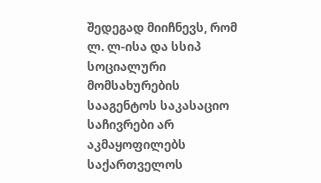შედეგად მიიჩნევს, რომ ლ. ლ-ისა და სსიპ სოციალური მომსახურების სააგენტოს საკასაციო საჩივრები არ აკმაყოფილებს საქართველოს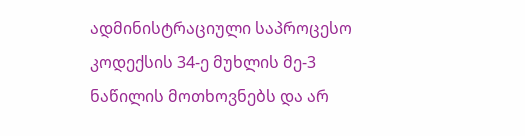ადმინისტრაციული საპროცესო კოდექსის 34-ე მუხლის მე-3 ნაწილის მოთხოვნებს და არ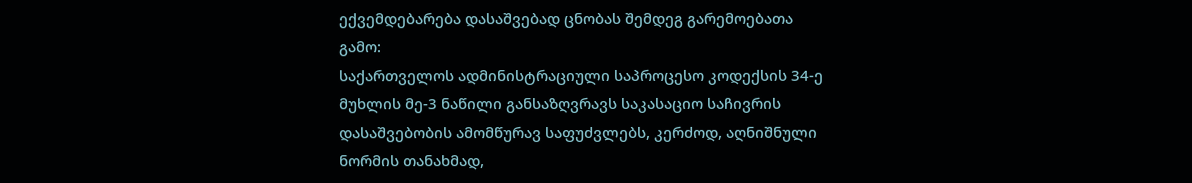ექვემდებარება დასაშვებად ცნობას შემდეგ გარემოებათა გამო:
საქართველოს ადმინისტრაციული საპროცესო კოდექსის 34-ე მუხლის მე-3 ნაწილი განსაზღვრავს საკასაციო საჩივრის დასაშვებობის ამომწურავ საფუძვლებს, კერძოდ, აღნიშნული ნორმის თანახმად,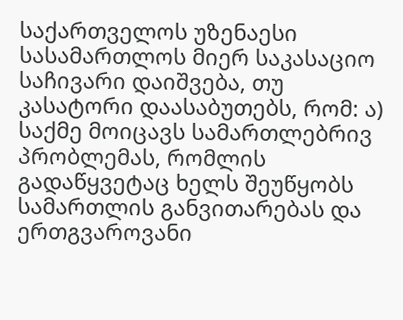საქართველოს უზენაესი სასამართლოს მიერ საკასაციო საჩივარი დაიშვება, თუ კასატორი დაასაბუთებს, რომ: ა) საქმე მოიცავს სამართლებრივ პრობლემას, რომლის გადაწყვეტაც ხელს შეუწყობს სამართლის განვითარებას და ერთგვაროვანი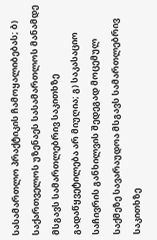სასამართლო პრაქტიკის ჩამოყალიბებას; ბ) საქართველოს უზენაეს სასამართლოს მანამდე მსგავს სამართლებრივ საკითხზე გადაწყვეტილება არ მიუღია; გ) საკასაციო საჩივრის განხილვის შედეგად მოცემულ საქმეზე სავარაუდოა მსგავს სამართლებრივ საკითხზე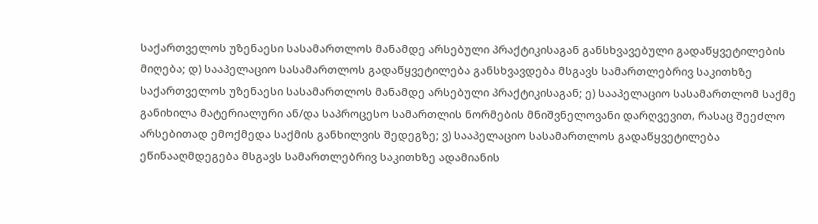საქართველოს უზენაესი სასამართლოს მანამდე არსებული პრაქტიკისაგან განსხვავებული გადაწყვეტილების მიღება; დ) სააპელაციო სასამართლოს გადაწყვეტილება განსხვავდება მსგავს სამართლებრივ საკითხზე საქართველოს უზენაესი სასამართლოს მანამდე არსებული პრაქტიკისაგან; ე) სააპელაციო სასამართლომ საქმე განიხილა მატერიალური ან/და საპროცესო სამართლის ნორმების მნიშვნელოვანი დარღვევით, რასაც შეეძლო არსებითად ემოქმედა საქმის განხილვის შედეგზე; ვ) სააპელაციო სასამართლოს გადაწყვეტილება ეწინააღმდეგება მსგავს სამართლებრივ საკითხზე ადამიანის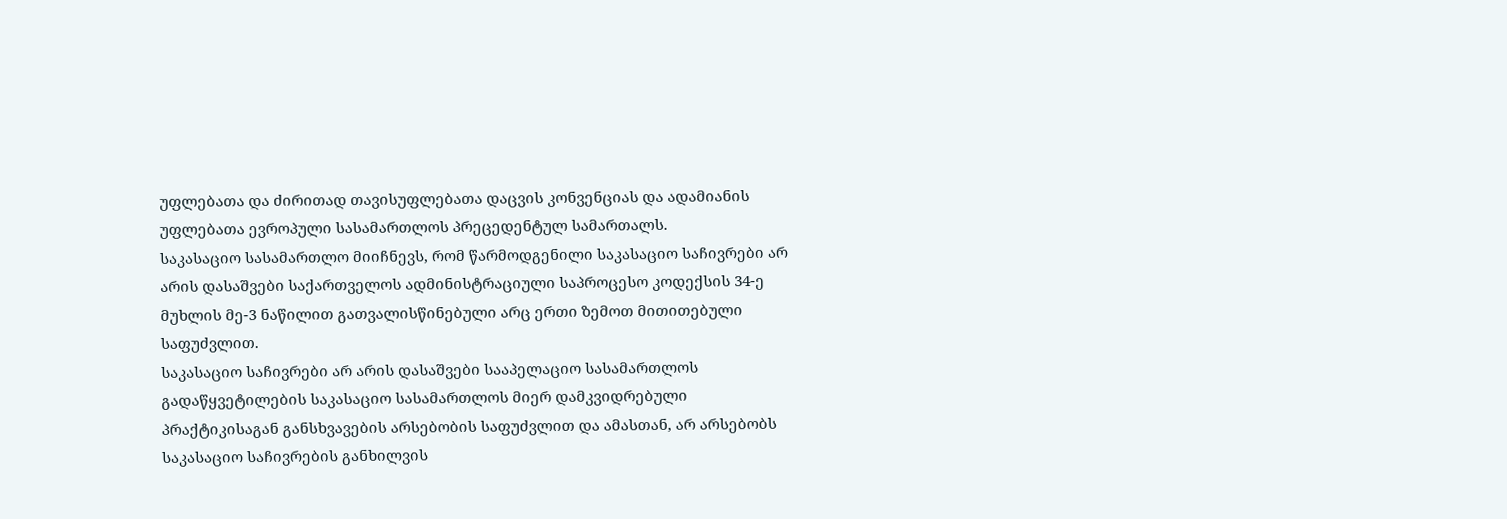უფლებათა და ძირითად თავისუფლებათა დაცვის კონვენციას და ადამიანის უფლებათა ევროპული სასამართლოს პრეცედენტულ სამართალს.
საკასაციო სასამართლო მიიჩნევს, რომ წარმოდგენილი საკასაციო საჩივრები არ არის დასაშვები საქართველოს ადმინისტრაციული საპროცესო კოდექსის 34-ე მუხლის მე-3 ნაწილით გათვალისწინებული არც ერთი ზემოთ მითითებული საფუძვლით.
საკასაციო საჩივრები არ არის დასაშვები სააპელაციო სასამართლოს გადაწყვეტილების საკასაციო სასამართლოს მიერ დამკვიდრებული პრაქტიკისაგან განსხვავების არსებობის საფუძვლით და ამასთან, არ არსებობს საკასაციო საჩივრების განხილვის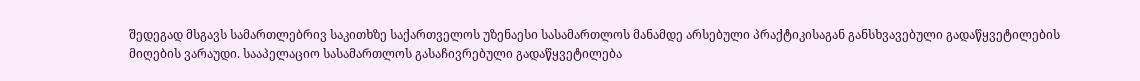შედეგად მსგავს სამართლებრივ საკითხზე საქართველოს უზენაესი სასამართლოს მანამდე არსებული პრაქტიკისაგან განსხვავებული გადაწყვეტილების მიღების ვარაუდი. სააპელაციო სასამართლოს გასაჩივრებული გადაწყვეტილება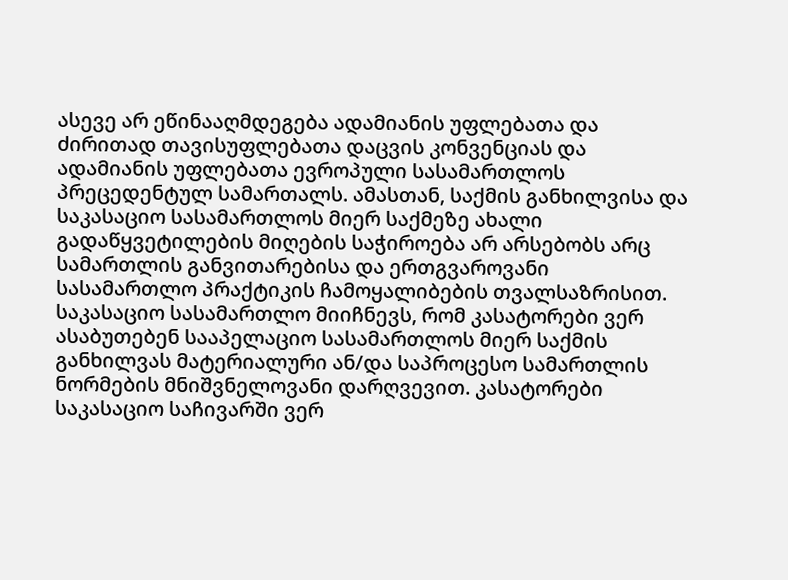ასევე არ ეწინააღმდეგება ადამიანის უფლებათა და ძირითად თავისუფლებათა დაცვის კონვენციას და ადამიანის უფლებათა ევროპული სასამართლოს პრეცედენტულ სამართალს. ამასთან, საქმის განხილვისა და საკასაციო სასამართლოს მიერ საქმეზე ახალი გადაწყვეტილების მიღების საჭიროება არ არსებობს არც სამართლის განვითარებისა და ერთგვაროვანი სასამართლო პრაქტიკის ჩამოყალიბების თვალსაზრისით.
საკასაციო სასამართლო მიიჩნევს, რომ კასატორები ვერ ასაბუთებენ სააპელაციო სასამართლოს მიერ საქმის განხილვას მატერიალური ან/და საპროცესო სამართლის ნორმების მნიშვნელოვანი დარღვევით. კასატორები საკასაციო საჩივარში ვერ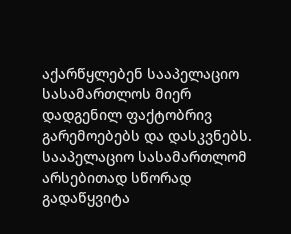აქარწყლებენ სააპელაციო სასამართლოს მიერ დადგენილ ფაქტობრივ გარემოებებს და დასკვნებს. სააპელაციო სასამართლომ არსებითად სწორად გადაწყვიტა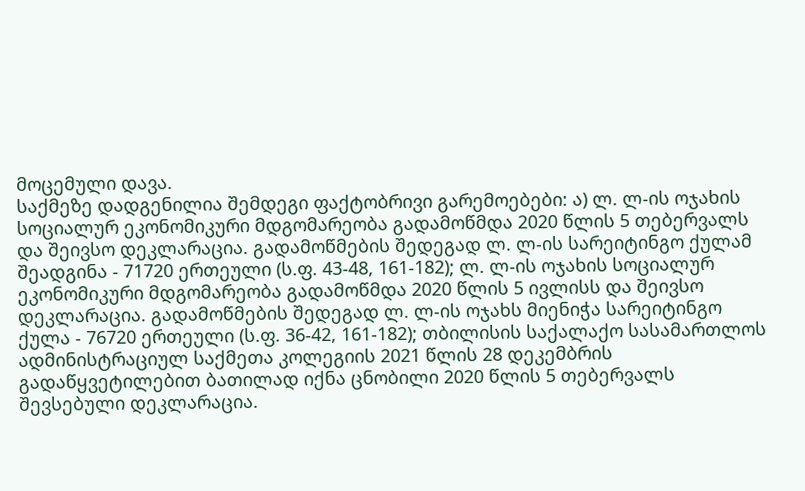მოცემული დავა.
საქმეზე დადგენილია შემდეგი ფაქტობრივი გარემოებები: ა) ლ. ლ-ის ოჯახის სოციალურ ეკონომიკური მდგომარეობა გადამოწმდა 2020 წლის 5 თებერვალს და შეივსო დეკლარაცია. გადამოწმების შედეგად ლ. ლ-ის სარეიტინგო ქულამ შეადგინა - 71720 ერთეული (ს.ფ. 43-48, 161-182); ლ. ლ-ის ოჯახის სოციალურ ეკონომიკური მდგომარეობა გადამოწმდა 2020 წლის 5 ივლისს და შეივსო დეკლარაცია. გადამოწმების შედეგად ლ. ლ-ის ოჯახს მიენიჭა სარეიტინგო ქულა - 76720 ერთეული (ს.ფ. 36-42, 161-182); თბილისის საქალაქო სასამართლოს ადმინისტრაციულ საქმეთა კოლეგიის 2021 წლის 28 დეკემბრის გადაწყვეტილებით ბათილად იქნა ცნობილი 2020 წლის 5 თებერვალს შევსებული დეკლარაცია.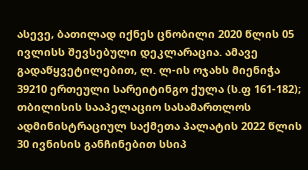ასევე, ბათილად იქნეს ცნობილი 2020 წლის 05 ივლისს შევსებული დეკლარაცია. ამავე გადაწყვეტილებით, ლ. ლ-ის ოჯახს მიენიჭა 39210 ერთეული სარეიტინგო ქულა (ს.ფ 161-182); თბილისის სააპელაციო სასამართლოს ადმინისტრაციულ საქმეთა პალატის 2022 წლის 30 ივნისის განჩინებით სსიპ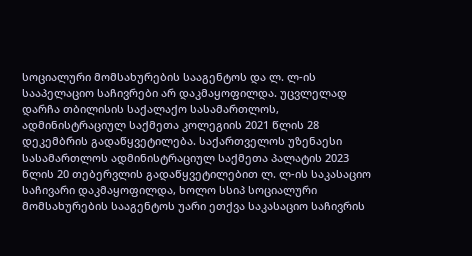სოციალური მომსახურების სააგენტოს და ლ. ლ-ის სააპელაციო საჩივრები არ დაკმაყოფილდა. უცვლელად დარჩა თბილისის საქალაქო სასამართლოს, ადმინისტრაციულ საქმეთა კოლეგიის 2021 წლის 28 დეკემბრის გადაწყვეტილება. საქართველოს უზენაესი სასამართლოს ადმინისტრაციულ საქმეთა პალატის 2023 წლის 20 თებერვლის გადაწყვეტილებით ლ. ლ-ის საკასაციო საჩივარი დაკმაყოფილდა, ხოლო სსიპ სოციალური მომსახურების სააგენტოს უარი ეთქვა საკასაციო საჩივრის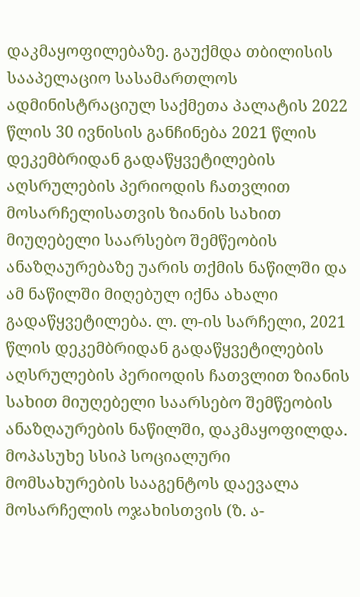დაკმაყოფილებაზე. გაუქმდა თბილისის სააპელაციო სასამართლოს ადმინისტრაციულ საქმეთა პალატის 2022 წლის 30 ივნისის განჩინება 2021 წლის დეკემბრიდან გადაწყვეტილების აღსრულების პერიოდის ჩათვლით მოსარჩელისათვის ზიანის სახით მიუღებელი საარსებო შემწეობის ანაზღაურებაზე უარის თქმის ნაწილში და ამ ნაწილში მიღებულ იქნა ახალი გადაწყვეტილება. ლ. ლ-ის სარჩელი, 2021 წლის დეკემბრიდან გადაწყვეტილების აღსრულების პერიოდის ჩათვლით ზიანის სახით მიუღებელი საარსებო შემწეობის ანაზღაურების ნაწილში, დაკმაყოფილდა. მოპასუხე სსიპ სოციალური მომსახურების სააგენტოს დაევალა მოსარჩელის ოჯახისთვის (ზ. ა-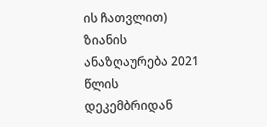ის ჩათვლით) ზიანის ანაზღაურება 2021 წლის დეკემბრიდან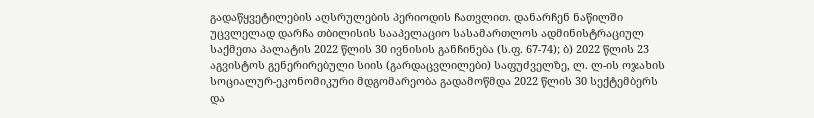გადაწყვეტილების აღსრულების პერიოდის ჩათვლით. დანარჩენ ნაწილში უცვლელად დარჩა თბილისის სააპელაციო სასამართლოს ადმინისტრაციულ საქმეთა პალატის 2022 წლის 30 ივნისის განჩინება (ს.ფ. 67-74); ბ) 2022 წლის 23 აგვისტოს გენერირებული სიის (გარდაცვლილები) საფუძველზე, ლ. ლ-ის ოჯახის სოციალურ-ეკონომიკური მდგომარეობა გადამოწმდა 2022 წლის 30 სექტემბერს და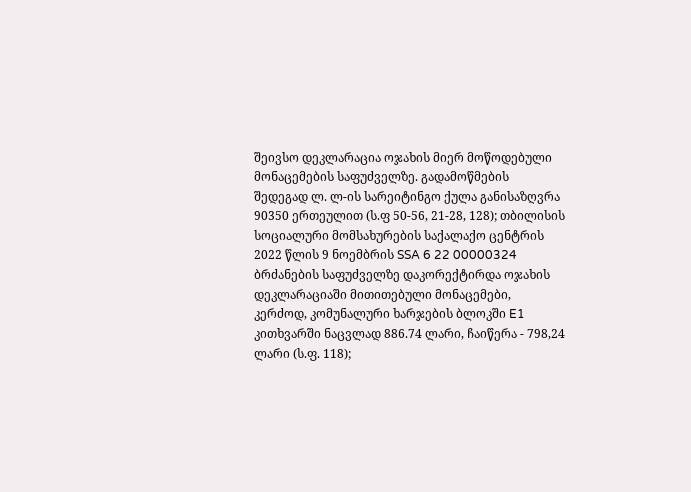შეივსო დეკლარაცია ოჯახის მიერ მოწოდებული მონაცემების საფუძველზე. გადამოწმების შედეგად ლ. ლ-ის სარეიტინგო ქულა განისაზღვრა 90350 ერთეულით (ს.ფ 50-56, 21-28, 128); თბილისის სოციალური მომსახურების საქალაქო ცენტრის 2022 წლის 9 ნოემბრის SSA 6 22 00000324 ბრძანების საფუძველზე დაკორექტირდა ოჯახის დეკლარაციაში მითითებული მონაცემები, კერძოდ, კომუნალური ხარჯების ბლოკში E1 კითხვარში ნაცვლად 886.74 ლარი, ჩაიწერა - 798,24 ლარი (ს.ფ. 118);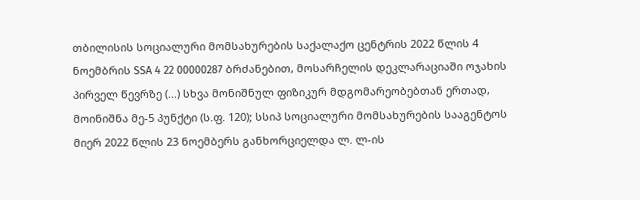თბილისის სოციალური მომსახურების საქალაქო ცენტრის 2022 წლის 4 ნოემბრის SSA 4 22 00000287 ბრძანებით, მოსარჩელის დეკლარაციაში ოჯახის პირველ წევრზე (...) სხვა მონიშნულ ფიზიკურ მდგომარეობებთან ერთად, მოინიშნა მე-5 პუნქტი (ს.ფ. 120); სსიპ სოციალური მომსახურების სააგენტოს მიერ 2022 წლის 23 ნოემბერს განხორციელდა ლ. ლ-ის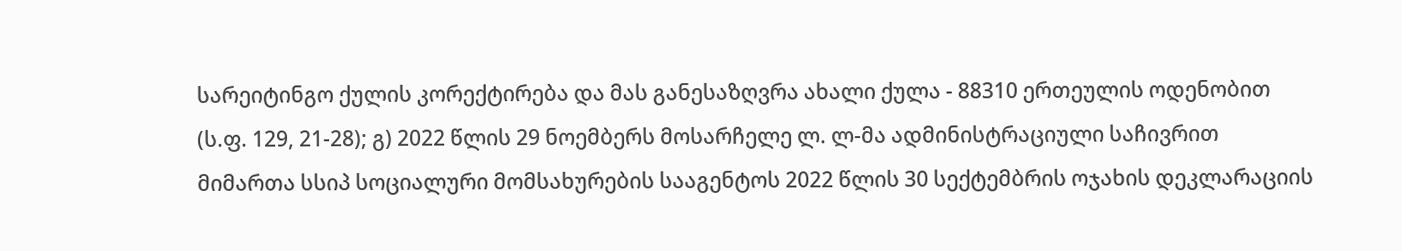სარეიტინგო ქულის კორექტირება და მას განესაზღვრა ახალი ქულა - 88310 ერთეულის ოდენობით (ს.ფ. 129, 21-28); გ) 2022 წლის 29 ნოემბერს მოსარჩელე ლ. ლ-მა ადმინისტრაციული საჩივრით მიმართა სსიპ სოციალური მომსახურების სააგენტოს 2022 წლის 30 სექტემბრის ოჯახის დეკლარაციის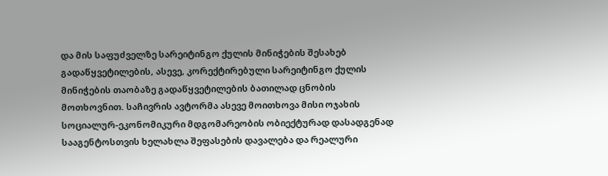და მის საფუძველზე სარეიტინგო ქულის მინიჭების შესახებ გადაწყვეტილების, ასევე, კორექტირებული სარეიტინგო ქულის მინიჭების თაობაზე გადაწყვეტილების ბათილად ცნობის მოთხოვნით. საჩივრის ავტორმა ასევე მოითხოვა მისი ოჯახის სოციალურ-ეკონომიკური მდგომარეობის ობიექტურად დასადგენად სააგენტოსთვის ხელახლა შეფასების დავალება და რეალური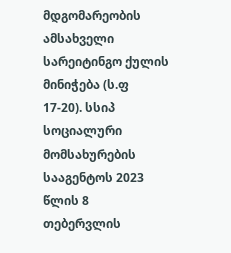მდგომარეობის ამსახველი სარეიტინგო ქულის მინიჭება (ს.ფ 17-20). სსიპ სოციალური მომსახურების სააგენტოს 2023 წლის 8 თებერვლის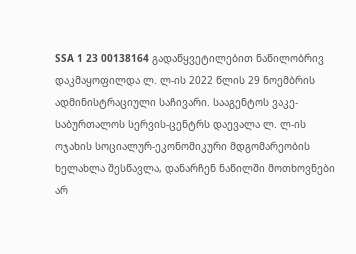SSA 1 23 00138164 გადაწყვეტილებით ნაწილობრივ დაკმაყოფილდა ლ. ლ-ის 2022 წლის 29 ნოემბრის ადმინისტრაციული საჩივარი. სააგენტოს ვაკე-საბურთალოს სერვის-ცენტრს დაევალა ლ. ლ-ის ოჯახის სოციალურ-ეკონომიკური მდგომარეობის ხელახლა შესწავლა, დანარჩენ ნაწილში მოთხოვნები არ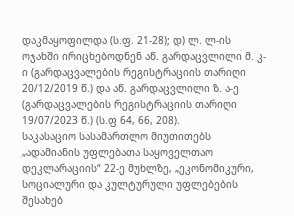დაკმაყოფილდა (ს.ფ. 21-28); დ) ლ. ლ-ის ოჯახში ირიცხებოდნენ აწ. გარდაცვლილი მ. კ-ი (გარდაცვალების რეგისტრაციის თარიღი 20/12/2019 წ.) და აწ. გარდაცვლილი ზ. ა-ე (გარდაცვალების რეგისტრაციის თარიღი 19/07/2023 წ.) (ს.ფ 64, 66, 208).
საკასაციო სასამართლო მიუთითებს „ადამიანის უფლებათა საყოველთაო დეკლარაციის“ 22-ე მუხლზე, „ეკონომიკური, სოციალური და კულტურული უფლებების შესახებ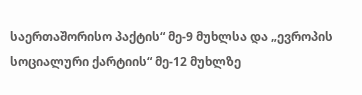საერთაშორისო პაქტის“ მე-9 მუხლსა და „ევროპის სოციალური ქარტიის“ მე-12 მუხლზე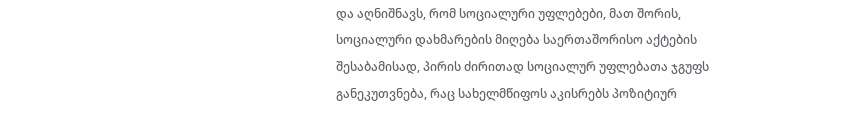და აღნიშნავს, რომ სოციალური უფლებები, მათ შორის, სოციალური დახმარების მიღება საერთაშორისო აქტების შესაბამისად, პირის ძირითად სოციალურ უფლებათა ჯგუფს განეკუთვნება, რაც სახელმწიფოს აკისრებს პოზიტიურ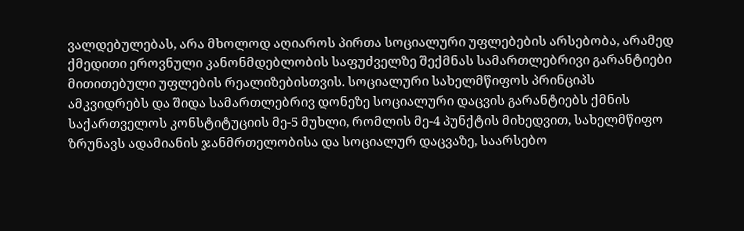ვალდებულებას, არა მხოლოდ აღიაროს პირთა სოციალური უფლებების არსებობა, არამედ ქმედითი ეროვნული კანონმდებლობის საფუძველზე შექმნას სამართლებრივი გარანტიები მითითებული უფლების რეალიზებისთვის. სოციალური სახელმწიფოს პრინციპს ამკვიდრებს და შიდა სამართლებრივ დონეზე სოციალური დაცვის გარანტიებს ქმნის საქართველოს კონსტიტუციის მე-5 მუხლი, რომლის მე-4 პუნქტის მიხედვით, სახელმწიფო ზრუნავს ადამიანის ჯანმრთელობისა და სოციალურ დაცვაზე, საარსებო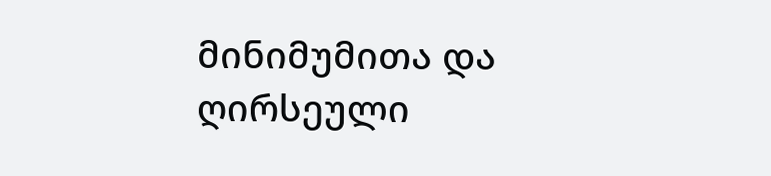მინიმუმითა და ღირსეული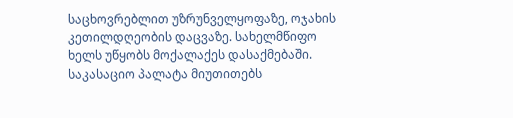საცხოვრებლით უზრუნველყოფაზე, ოჯახის კეთილდღეობის დაცვაზე. სახელმწიფო ხელს უწყობს მოქალაქეს დასაქმებაში.
საკასაციო პალატა მიუთითებს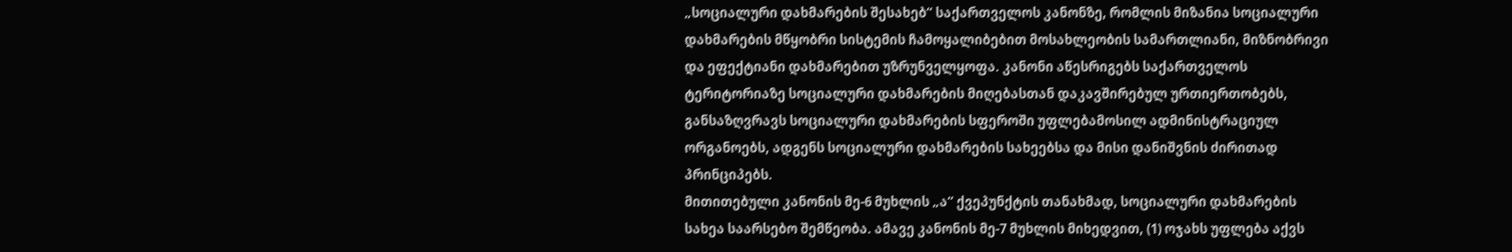„სოციალური დახმარების შესახებ“ საქართველოს კანონზე, რომლის მიზანია სოციალური დახმარების მწყობრი სისტემის ჩამოყალიბებით მოსახლეობის სამართლიანი, მიზნობრივი და ეფექტიანი დახმარებით უზრუნველყოფა. კანონი აწესრიგებს საქართველოს ტერიტორიაზე სოციალური დახმარების მიღებასთან დაკავშირებულ ურთიერთობებს, განსაზღვრავს სოციალური დახმარების სფეროში უფლებამოსილ ადმინისტრაციულ ორგანოებს, ადგენს სოციალური დახმარების სახეებსა და მისი დანიშვნის ძირითად პრინციპებს.
მითითებული კანონის მე-6 მუხლის „ა“ ქვეპუნქტის თანახმად, სოციალური დახმარების სახეა საარსებო შემწეობა. ამავე კანონის მე-7 მუხლის მიხედვით, (1) ოჯახს უფლება აქვს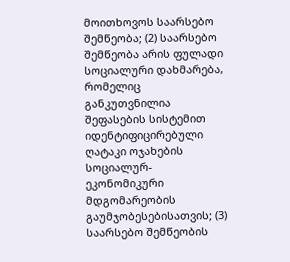მოითხოვოს საარსებო შემწეობა; (2) საარსებო შემწეობა არის ფულადი სოციალური დახმარება, რომელიც განკუთვნილია შეფასების სისტემით იდენტიფიცირებული ღატაკი ოჯახების სოციალურ-ეკონომიკური მდგომარეობის გაუმჯობესებისათვის; (3) საარსებო შემწეობის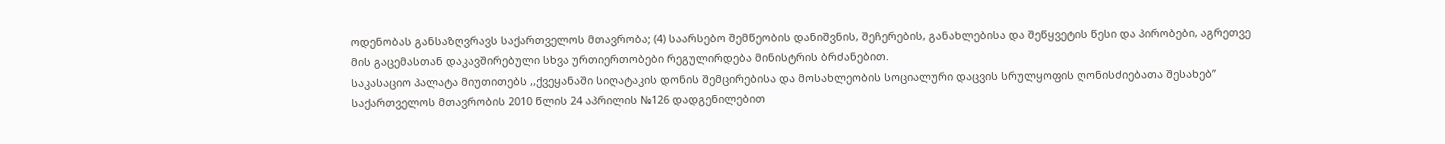ოდენობას განსაზღვრავს საქართველოს მთავრობა; (4) საარსებო შემწეობის დანიშვნის, შეჩერების, განახლებისა და შეწყვეტის წესი და პირობები, აგრეთვე მის გაცემასთან დაკავშირებული სხვა ურთიერთობები რეგულირდება მინისტრის ბრძანებით.
საკასაციო პალატა მიუთითებს ,,ქვეყანაში სიღატაკის დონის შემცირებისა და მოსახლეობის სოციალური დაცვის სრულყოფის ღონისძიებათა შესახებ’’ საქართველოს მთავრობის 2010 წლის 24 აპრილის №126 დადგენილებით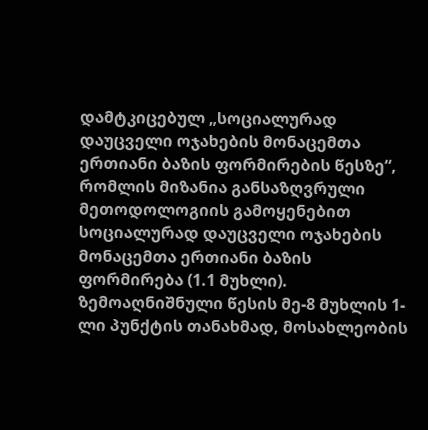დამტკიცებულ „სოციალურად დაუცველი ოჯახების მონაცემთა ერთიანი ბაზის ფორმირების წესზე“, რომლის მიზანია განსაზღვრული მეთოდოლოგიის გამოყენებით სოციალურად დაუცველი ოჯახების მონაცემთა ერთიანი ბაზის ფორმირება (1.1 მუხლი).
ზემოაღნიშნული წესის მე-8 მუხლის 1-ლი პუნქტის თანახმად, მოსახლეობის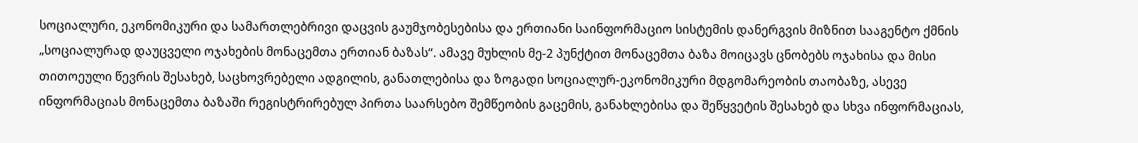სოციალური, ეკონომიკური და სამართლებრივი დაცვის გაუმჯობესებისა და ერთიანი საინფორმაციო სისტემის დანერგვის მიზნით სააგენტო ქმნის „სოციალურად დაუცველი ოჯახების მონაცემთა ერთიან ბაზას“. ამავე მუხლის მე-2 პუნქტით მონაცემთა ბაზა მოიცავს ცნობებს ოჯახისა და მისი თითოეული წევრის შესახებ, საცხოვრებელი ადგილის, განათლებისა და ზოგადი სოციალურ-ეკონომიკური მდგომარეობის თაობაზე, ასევე ინფორმაციას მონაცემთა ბაზაში რეგისტრირებულ პირთა საარსებო შემწეობის გაცემის, განახლებისა და შეწყვეტის შესახებ და სხვა ინფორმაციას,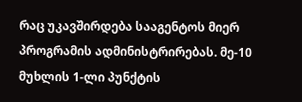რაც უკავშირდება სააგენტოს მიერ პროგრამის ადმინისტრირებას. მე-10 მუხლის 1-ლი პუნქტის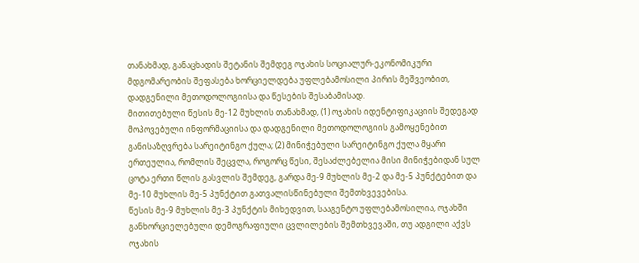თანახმად, განაცხადის შეტანის შემდეგ ოჯახის სოციალურ-ეკონომიკური მდგომარეობის შეფასება ხორციელდება უფლებამოსილი პირის მეშვეობით, დადგენილი მეთოდოლოგიისა და წესების შესაბამისად.
მითითებული წესის მე-12 მუხლის თანახმად, (1) ოჯახის იდენტიფიკაციის შედეგად მოპოვებული ინფორმაციისა და დადგენილი მეთოდოლოგიის გამოყენებით განისაზღვრება სარეიტინგო ქულა; (2) მინიჭებული სარეიტინგო ქულა მყარი ერთეულია, რომლის შეცვლა, როგორც წესი, შესაძლებელია მისი მინიჭებიდან სულ ცოტა ერთი წლის გასვლის შემდეგ, გარდა მე-9 მუხლის მე-2 და მე-5 პუნქტებით და მე-10 მუხლის მე-5 პუნქტით გათვალისწინებული შემთხვევებისა.
წესის მე-9 მუხლის მე-3 პუნქტის მიხედვით, სააგენტო უფლებამოსილია, ოჯახში განხორციელებული დემოგრაფიული ცვლილების შემთხვევაში, თუ ადგილი აქვს ოჯახის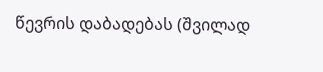წევრის დაბადებას (შვილად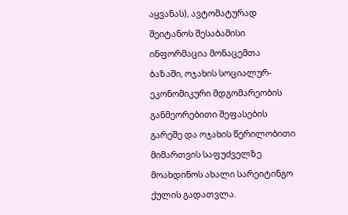აყვანას), ავტომატურად შეიტანოს შესაბამისი ინფორმაცია მონაცემთა ბაზაში, ოჯახის სოციალურ-ეკონომიკური მდგომარეობის განმეორებითი შეფასების გარეშე და ოჯახის წერილობითი მიმართვის საფუძველზე მოახდინოს ახალი სარეიტინგო ქულის გადათვლა.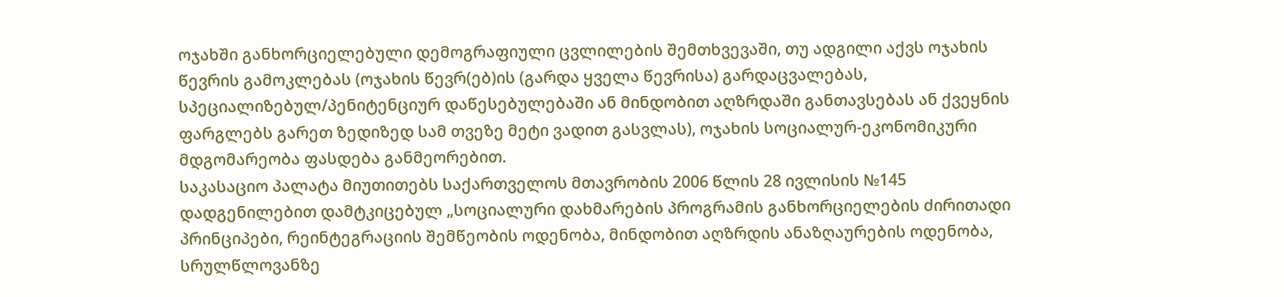ოჯახში განხორციელებული დემოგრაფიული ცვლილების შემთხვევაში, თუ ადგილი აქვს ოჯახის წევრის გამოკლებას (ოჯახის წევრ(ებ)ის (გარდა ყველა წევრისა) გარდაცვალებას, სპეციალიზებულ/პენიტენციურ დაწესებულებაში ან მინდობით აღზრდაში განთავსებას ან ქვეყნის ფარგლებს გარეთ ზედიზედ სამ თვეზე მეტი ვადით გასვლას), ოჯახის სოციალურ-ეკონომიკური მდგომარეობა ფასდება განმეორებით.
საკასაციო პალატა მიუთითებს საქართველოს მთავრობის 2006 წლის 28 ივლისის №145 დადგენილებით დამტკიცებულ „სოციალური დახმარების პროგრამის განხორციელების ძირითადი პრინციპები, რეინტეგრაციის შემწეობის ოდენობა, მინდობით აღზრდის ანაზღაურების ოდენობა, სრულწლოვანზე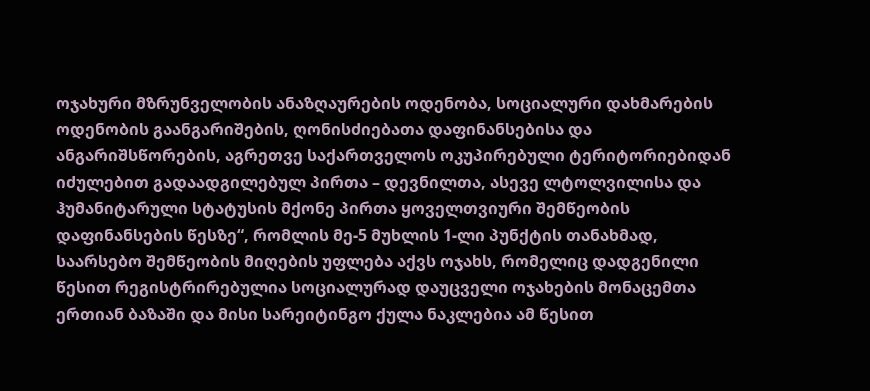ოჯახური მზრუნველობის ანაზღაურების ოდენობა, სოციალური დახმარების ოდენობის გაანგარიშების, ღონისძიებათა დაფინანსებისა და ანგარიშსწორების, აგრეთვე საქართველოს ოკუპირებული ტერიტორიებიდან იძულებით გადაადგილებულ პირთა – დევნილთა, ასევე ლტოლვილისა და ჰუმანიტარული სტატუსის მქონე პირთა ყოველთვიური შემწეობის დაფინანსების წესზე“, რომლის მე-5 მუხლის 1-ლი პუნქტის თანახმად, საარსებო შემწეობის მიღების უფლება აქვს ოჯახს, რომელიც დადგენილი წესით რეგისტრირებულია სოციალურად დაუცველი ოჯახების მონაცემთა ერთიან ბაზაში და მისი სარეიტინგო ქულა ნაკლებია ამ წესით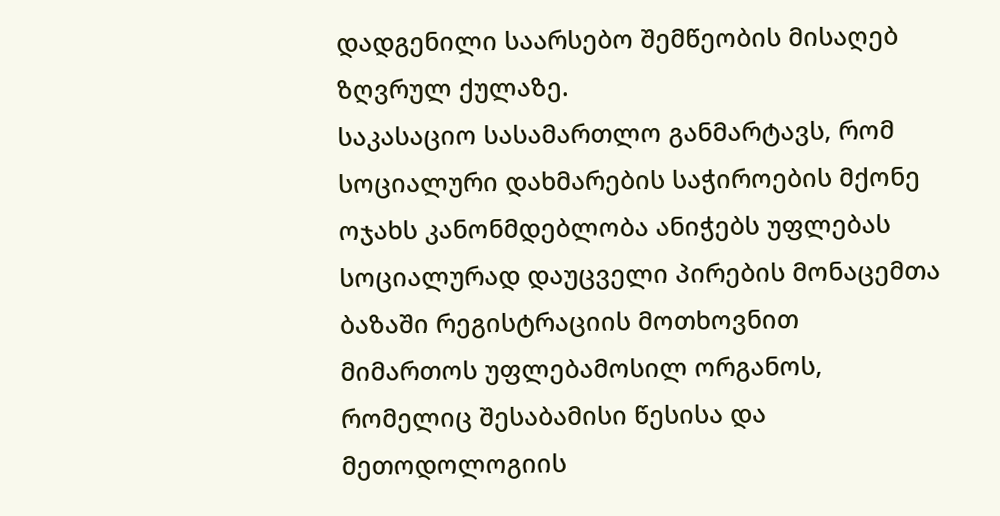დადგენილი საარსებო შემწეობის მისაღებ ზღვრულ ქულაზე.
საკასაციო სასამართლო განმარტავს, რომ სოციალური დახმარების საჭიროების მქონე ოჯახს კანონმდებლობა ანიჭებს უფლებას სოციალურად დაუცველი პირების მონაცემთა ბაზაში რეგისტრაციის მოთხოვნით მიმართოს უფლებამოსილ ორგანოს, რომელიც შესაბამისი წესისა და მეთოდოლოგიის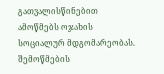გათვალისწინებით ამოწმებს ოჯახის სოციალურ მდგომარეობას. შემოწმების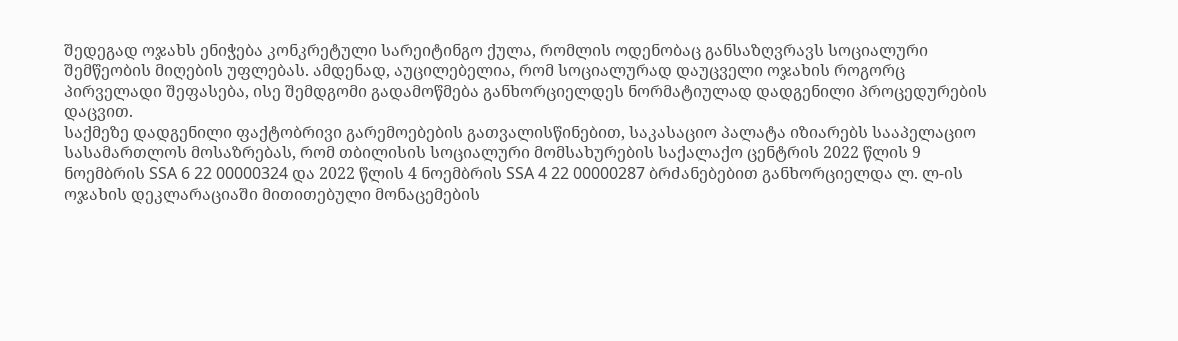შედეგად ოჯახს ენიჭება კონკრეტული სარეიტინგო ქულა, რომლის ოდენობაც განსაზღვრავს სოციალური შემწეობის მიღების უფლებას. ამდენად, აუცილებელია, რომ სოციალურად დაუცველი ოჯახის როგორც პირველადი შეფასება, ისე შემდგომი გადამოწმება განხორციელდეს ნორმატიულად დადგენილი პროცედურების დაცვით.
საქმეზე დადგენილი ფაქტობრივი გარემოებების გათვალისწინებით, საკასაციო პალატა იზიარებს სააპელაციო სასამართლოს მოსაზრებას, რომ თბილისის სოციალური მომსახურების საქალაქო ცენტრის 2022 წლის 9 ნოემბრის SSA 6 22 00000324 და 2022 წლის 4 ნოემბრის SSA 4 22 00000287 ბრძანებებით განხორციელდა ლ. ლ-ის ოჯახის დეკლარაციაში მითითებული მონაცემების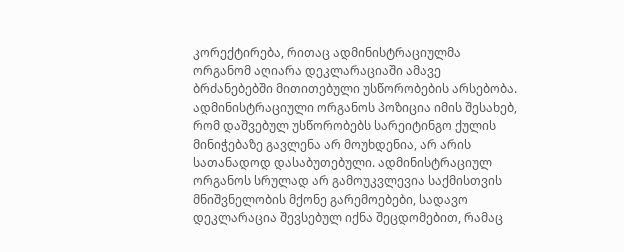კორექტირება, რითაც ადმინისტრაციულმა ორგანომ აღიარა დეკლარაციაში ამავე ბრძანებებში მითითებული უსწორობების არსებობა. ადმინისტრაციული ორგანოს პოზიცია იმის შესახებ, რომ დაშვებულ უსწორობებს სარეიტინგო ქულის მინიჭებაზე გავლენა არ მოუხდენია, არ არის სათანადოდ დასაბუთებული. ადმინისტრაციულ ორგანოს სრულად არ გამოუკვლევია საქმისთვის მნიშვნელობის მქონე გარემოებები, სადავო დეკლარაცია შევსებულ იქნა შეცდომებით, რამაც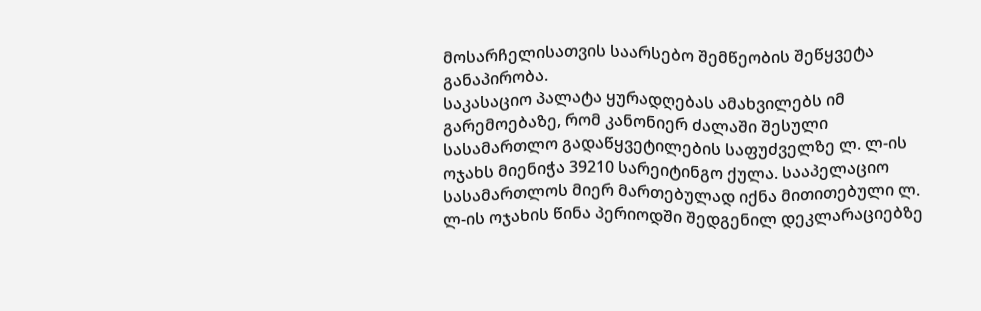მოსარჩელისათვის საარსებო შემწეობის შეწყვეტა განაპირობა.
საკასაციო პალატა ყურადღებას ამახვილებს იმ გარემოებაზე, რომ კანონიერ ძალაში შესული სასამართლო გადაწყვეტილების საფუძველზე ლ. ლ-ის ოჯახს მიენიჭა 39210 სარეიტინგო ქულა. სააპელაციო სასამართლოს მიერ მართებულად იქნა მითითებული ლ. ლ-ის ოჯახის წინა პერიოდში შედგენილ დეკლარაციებზე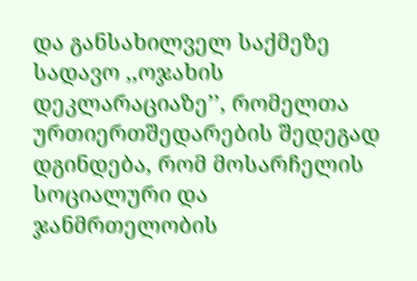და განსახილველ საქმეზე სადავო ,,ოჯახის დეკლარაციაზე’’, რომელთა ურთიერთშედარების შედეგად დგინდება, რომ მოსარჩელის სოციალური და ჯანმრთელობის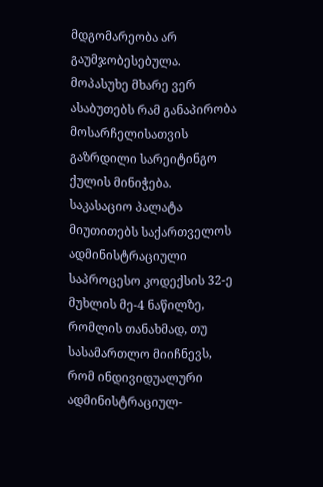მდგომარეობა არ გაუმჯობესებულა. მოპასუხე მხარე ვერ ასაბუთებს რამ განაპირობა მოსარჩელისათვის გაზრდილი სარეიტინგო ქულის მინიჭება.
საკასაციო პალატა მიუთითებს საქართველოს ადმინისტრაციული საპროცესო კოდექსის 32-ე მუხლის მე-4 ნაწილზე, რომლის თანახმად, თუ სასამართლო მიიჩნევს, რომ ინდივიდუალური ადმინისტრაციულ-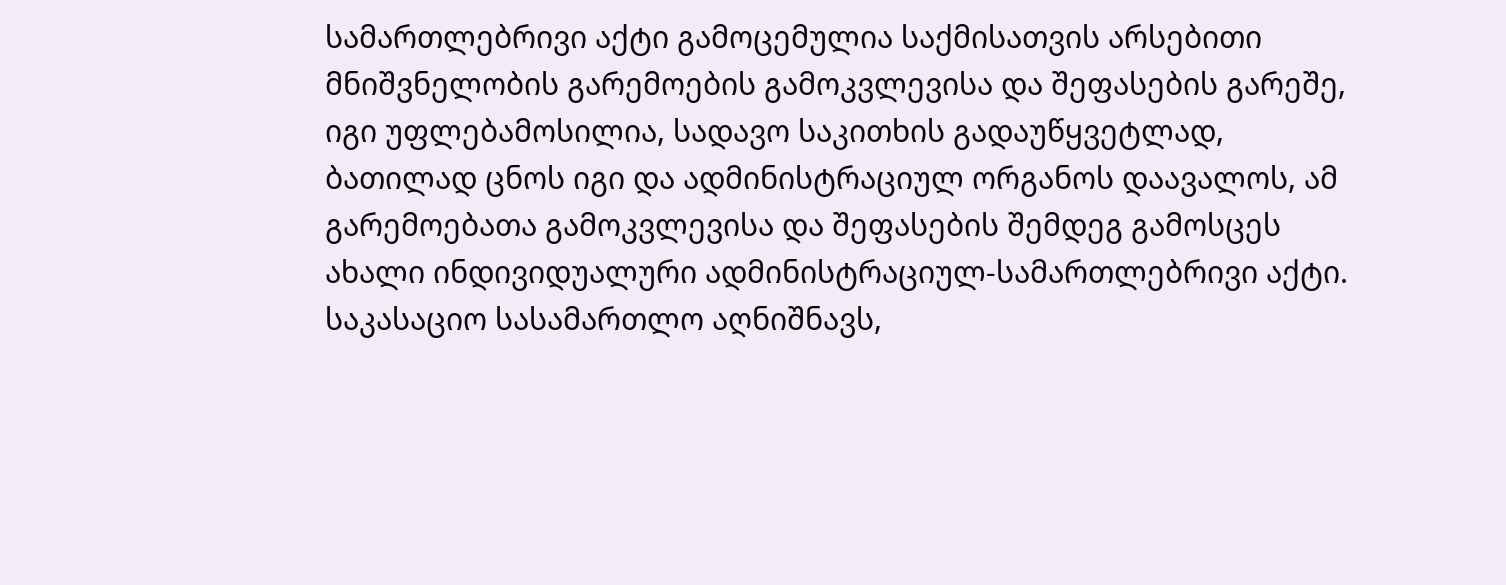სამართლებრივი აქტი გამოცემულია საქმისათვის არსებითი მნიშვნელობის გარემოების გამოკვლევისა და შეფასების გარეშე, იგი უფლებამოსილია, სადავო საკითხის გადაუწყვეტლად, ბათილად ცნოს იგი და ადმინისტრაციულ ორგანოს დაავალოს, ამ გარემოებათა გამოკვლევისა და შეფასების შემდეგ გამოსცეს ახალი ინდივიდუალური ადმინისტრაციულ-სამართლებრივი აქტი. საკასაციო სასამართლო აღნიშნავს,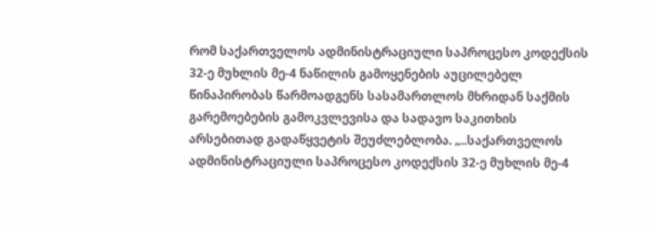რომ საქართველოს ადმინისტრაციული საპროცესო კოდექსის 32-ე მუხლის მე-4 ნაწილის გამოყენების აუცილებელ წინაპირობას წარმოადგენს სასამართლოს მხრიდან საქმის გარემოებების გამოკვლევისა და სადავო საკითხის არსებითად გადაწყვეტის შეუძლებლობა. „..საქართველოს ადმინისტრაციული საპროცესო კოდექსის 32-ე მუხლის მე-4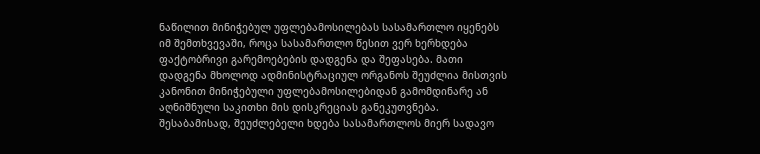ნაწილით მინიჭებულ უფლებამოსილებას სასამართლო იყენებს იმ შემთხვევაში, როცა სასამართლო წესით ვერ ხერხდება ფაქტობრივი გარემოებების დადგენა და შეფასება. მათი დადგენა მხოლოდ ადმინისტრაციულ ორგანოს შეუძლია მისთვის კანონით მინიჭებული უფლებამოსილებიდან გამომდინარე ან აღნიშნული საკითხი მის დისკრეციას განეკუთვნება. შესაბამისად, შეუძლებელი ხდება სასამართლოს მიერ სადავო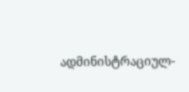ადმინისტრაციულ-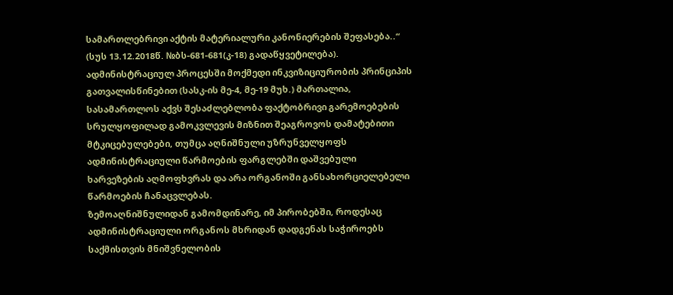სამართლებრივი აქტის მატერიალური კანონიერების შეფასება..“ (სუს 13.12.2018წ. №ბს-681-681(კ-18) გადაწყვეტილება). ადმინისტრაციულ პროცესში მოქმედი ინკვიზიციურობის პრინციპის გათვალისწინებით (სასკ-ის მე-4, მე-19 მუხ.) მართალია, სასამართლოს აქვს შესაძლებლობა ფაქტობრივი გარემოებების სრულყოფილად გამოკვლევის მიზნით შეაგროვოს დამატებითი მტკიცებულებები, თუმცა აღნიშნული უზრუნველყოფს ადმინისტრაციული წარმოების ფარგლებში დაშვებული ხარვეზების აღმოფხვრას და არა ორგანოში განსახორციელებელი წარმოების ჩანაცვლებას.
ზემოაღნიშნულიდან გამომდინარე, იმ პირობებში, როდესაც ადმინისტრაციული ორგანოს მხრიდან დადგენას საჭიროებს საქმისთვის მნიშვნელობის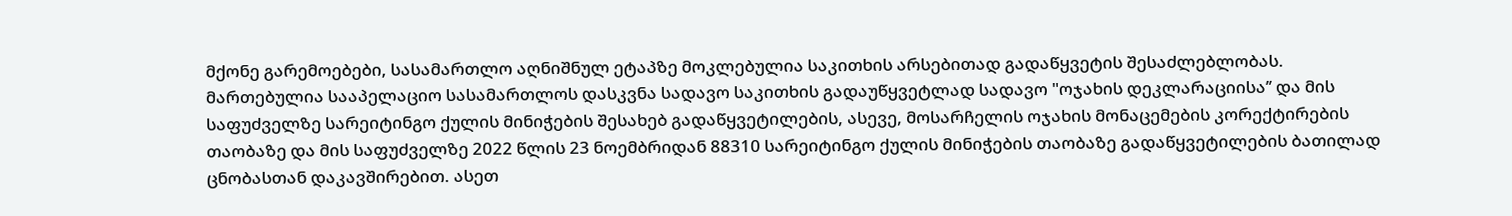მქონე გარემოებები, სასამართლო აღნიშნულ ეტაპზე მოკლებულია საკითხის არსებითად გადაწყვეტის შესაძლებლობას. მართებულია სააპელაციო სასამართლოს დასკვნა სადავო საკითხის გადაუწყვეტლად სადავო "ოჯახის დეკლარაციისა’’ და მის საფუძველზე სარეიტინგო ქულის მინიჭების შესახებ გადაწყვეტილების, ასევე, მოსარჩელის ოჯახის მონაცემების კორექტირების თაობაზე და მის საფუძველზე 2022 წლის 23 ნოემბრიდან 88310 სარეიტინგო ქულის მინიჭების თაობაზე გადაწყვეტილების ბათილად ცნობასთან დაკავშირებით. ასეთ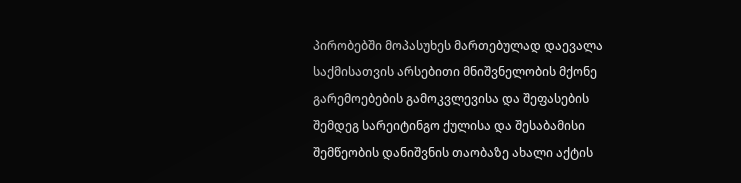პირობებში მოპასუხეს მართებულად დაევალა საქმისათვის არსებითი მნიშვნელობის მქონე გარემოებების გამოკვლევისა და შეფასების შემდეგ სარეიტინგო ქულისა და შესაბამისი შემწეობის დანიშვნის თაობაზე ახალი აქტის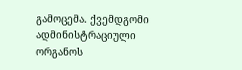გამოცემა. ქვემდგომი ადმინისტრაციული ორგანოს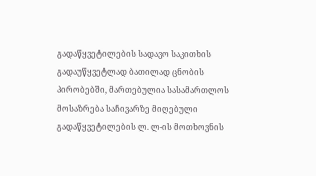გადაწყვეტილების სადავო საკითხის გადაუწყვეტლად ბათილად ცნობის პირობებში, მართებულია სასამართლოს მოსაზრება საჩივარზე მიღებული გადაწყვეტილების ლ. ლ-ის მოთხოვნის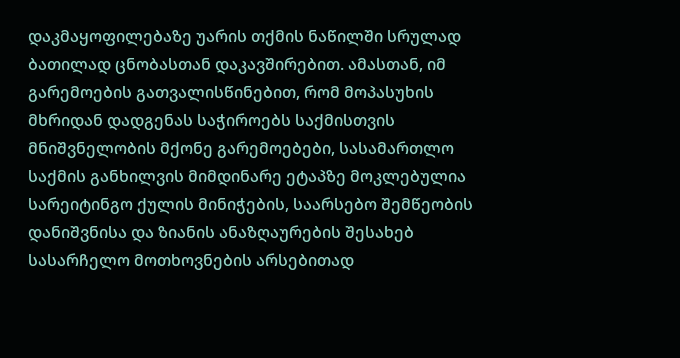დაკმაყოფილებაზე უარის თქმის ნაწილში სრულად ბათილად ცნობასთან დაკავშირებით. ამასთან, იმ გარემოების გათვალისწინებით, რომ მოპასუხის მხრიდან დადგენას საჭიროებს საქმისთვის მნიშვნელობის მქონე გარემოებები, სასამართლო საქმის განხილვის მიმდინარე ეტაპზე მოკლებულია სარეიტინგო ქულის მინიჭების, საარსებო შემწეობის დანიშვნისა და ზიანის ანაზღაურების შესახებ სასარჩელო მოთხოვნების არსებითად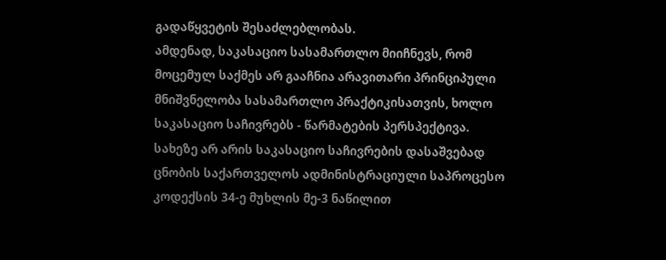გადაწყვეტის შესაძლებლობას.
ამდენად, საკასაციო სასამართლო მიიჩნევს, რომ მოცემულ საქმეს არ გააჩნია არავითარი პრინციპული მნიშვნელობა სასამართლო პრაქტიკისათვის, ხოლო საკასაციო საჩივრებს - წარმატების პერსპექტივა.
სახეზე არ არის საკასაციო საჩივრების დასაშვებად ცნობის საქართველოს ადმინისტრაციული საპროცესო კოდექსის 34-ე მუხლის მე-3 ნაწილით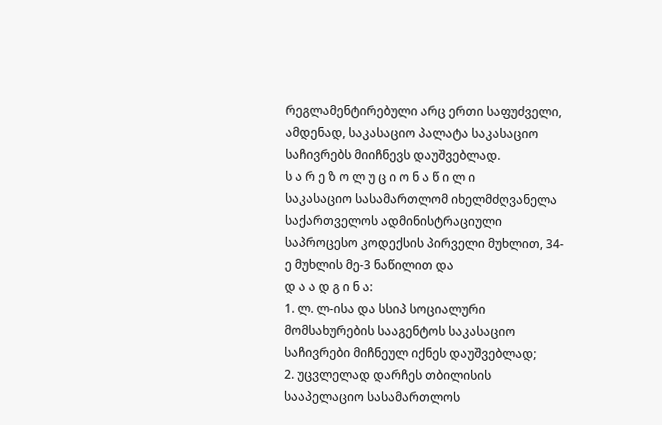რეგლამენტირებული არც ერთი საფუძველი, ამდენად, საკასაციო პალატა საკასაციო საჩივრებს მიიჩნევს დაუშვებლად.
ს ა რ ე ზ ო ლ უ ც ი ო ნ ა წ ი ლ ი
საკასაციო სასამართლომ იხელმძღვანელა საქართველოს ადმინისტრაციული საპროცესო კოდექსის პირველი მუხლით, 34-ე მუხლის მე-3 ნაწილით და
დ ა ა დ გ ი ნ ა:
1. ლ. ლ-ისა და სსიპ სოციალური მომსახურების სააგენტოს საკასაციო საჩივრები მიჩნეულ იქნეს დაუშვებლად;
2. უცვლელად დარჩეს თბილისის სააპელაციო სასამართლოს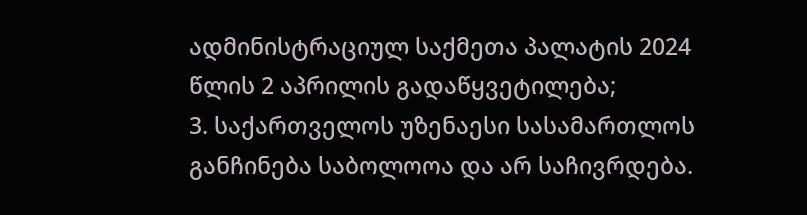ადმინისტრაციულ საქმეთა პალატის 2024 წლის 2 აპრილის გადაწყვეტილება;
3. საქართველოს უზენაესი სასამართლოს განჩინება საბოლოოა და არ საჩივრდება.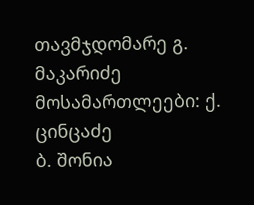თავმჯდომარე გ. მაკარიძე
მოსამართლეები: ქ. ცინცაძე
ბ. შონია